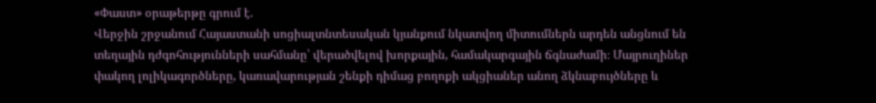«Փաստ» օրաթերթը գրում է.
Վերջին շրջանում Հայաստանի սոցիալտնտեսական կյանքում նկատվող միտումներն արդեն անցնում են տեղային դժգոհությունների սահմանը՝ վերածվելով խորքային, համակարգային ճգնաժամի։ Մայրուղիներ փակող լոլիկագործները, կառավարության շենքի դիմաց բողոքի ակցիաներ անող ձկնաբույծները և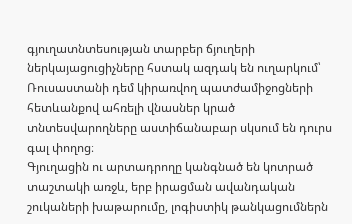գյուղատնտեսության տարբեր ճյուղերի ներկայացուցիչները հստակ ազդակ են ուղարկում՝ Ռուսաստանի դեմ կիրառվող պատժամիջոցների հետևանքով ահռելի վնասներ կրած տնտեսվարողները աստիճանաբար սկսում են դուրս գալ փողոց։
Գյուղացին ու արտադրողը կանգնած են կոտրած տաշտակի առջև, երբ իրացման ավանդական շուկաների խաթարումը, լոգիստիկ թանկացումներն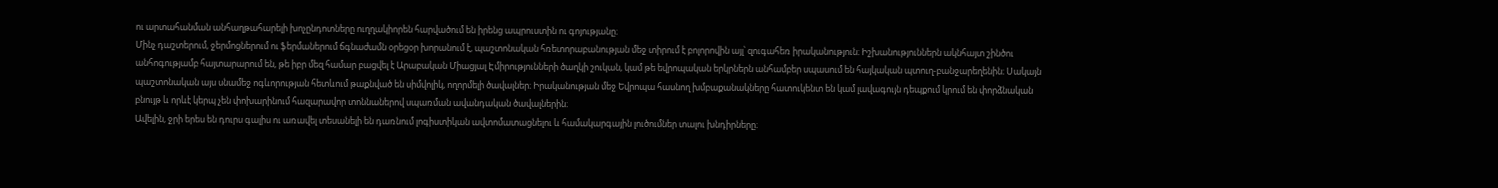ու արտահանման անհաղթահարելի խոչընդոտները ուղղակիորեն հարվածում են իրենց ապրուստին ու գոյությանը։
Մինչ դաշտերում, ջերմոցներում ու ֆերմաներում ճգնաժամն օրեցօր խորանում է, պաշտոնական հռետորաբանության մեջ տիրում է բոլորովին այլ՝ զուգահեռ իրականություն։ Իշխանություններն ակնհայտ շինծու անհոգությամբ հայտարարում են, թե իբր մեզ համար բացվել է Արաբական Միացյալ Էմիրությունների ծաղկի շուկան, կամ թե եվրոպական երկրներն անհամբեր սպասում են հայկական պտուղ-բանջարեղենին։ Սակայն պաշտոնական այս սնամեջ ոգևորության հետևում թաքնված են սիմվոլիկ, ողորմելի ծավալներ։ Իրականության մեջ Եվրոպա հասնող խմբաքանակները հատուկենտ են կամ լավագույն դեպքում կրում են փորձնական բնույթ և որևէ կերպ չեն փոխարինում հազարավոր տոննաներով սպառման ավանդական ծավալներին։
Ավելին, ջրի երես են դուրս գալիս ու առավել տեսանելի են դառնում լոգիստիկան ավտոմատացնելու և համակարգային լուծումներ տալու խնդիրները։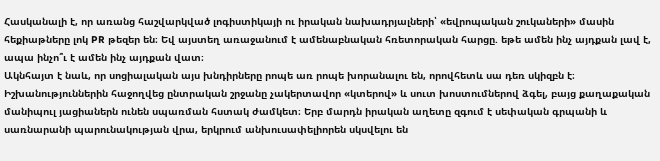Հասկանալի է, որ առանց հաշվարկված լոգիստիկայի ու իրական նախադրյալների՝ «եվրոպական շուկաների» մասին հեքիաթները լոկ PR թեզեր են։ Եվ այստեղ առաջանում է ամենաբնական հռետորական հարցը. եթե ամեն ինչ այդքան լավ է, ապա ինչո՞ւ է ամեն ինչ այդքան վատ։
Ակնհայտ է նաև, որ սոցիալական այս խնդիրները րոպե առ րոպե խորանալու են, որովհետև սա դեռ սկիզբն է։ Իշխանություններին հաջողվեց ընտրական շրջանը չակերտավոր «կտերով» և սուտ խոստումներով ձգել, բայց քաղաքական մանիպուլ յացիաներն ունեն սպառման հստակ ժամկետ։ Երբ մարդն իրական աղետը զգում է սեփական գրպանի և սառնարանի պարունակության վրա, երկրում անխուսափելիորեն սկսվելու են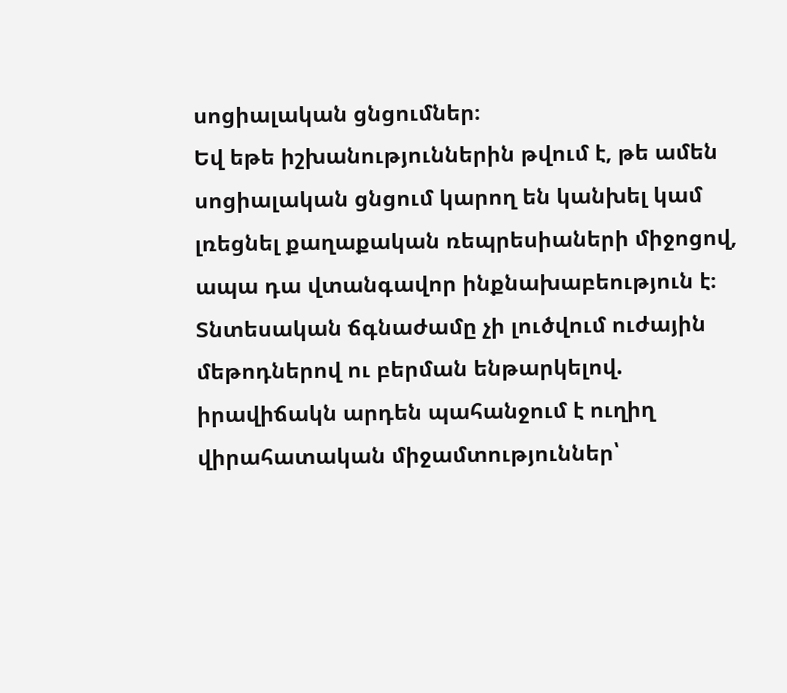սոցիալական ցնցումներ։
Եվ եթե իշխանություններին թվում է, թե ամեն սոցիալական ցնցում կարող են կանխել կամ լռեցնել քաղաքական ռեպրեսիաների միջոցով, ապա դա վտանգավոր ինքնախաբեություն է։ Տնտեսական ճգնաժամը չի լուծվում ուժային մեթոդներով ու բերման ենթարկելով. իրավիճակն արդեն պահանջում է ուղիղ վիրահատական միջամտություններ՝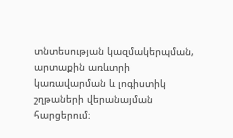տնտեսության կազմակերպման, արտաքին առևտրի կառավարման և լոգիստիկ շղթաների վերանայման հարցերում։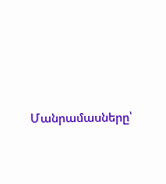Մանրամասները՝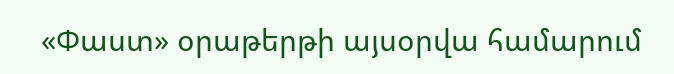«Փաստ» օրաթերթի այսօրվա համարում